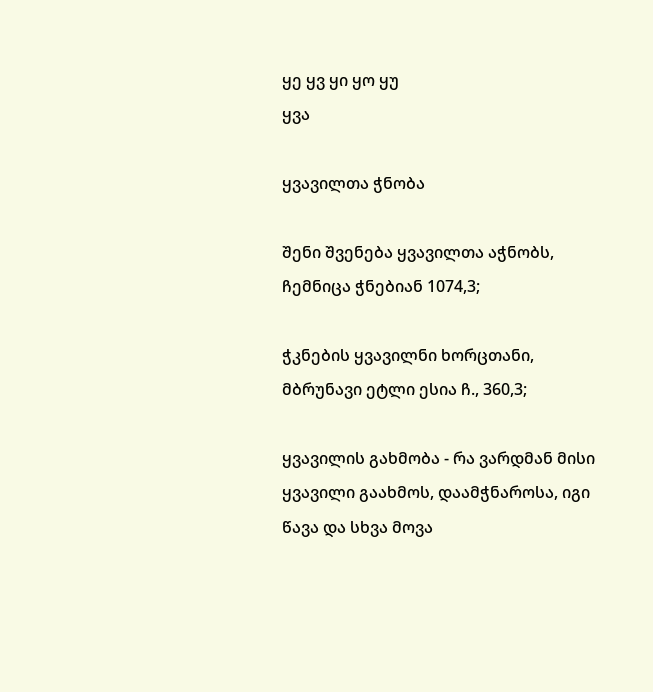ყე ყვ ყი ყო ყუ
ყვა

ყვავილთა ჭნობა

შენი შვენება ყვავილთა აჭნობს, ჩემნიცა ჭნებიან 1074,3;

ჭკნების ყვავილნი ხორცთანი, მბრუნავი ეტლი ესია ჩ., 360,3;

ყვავილის გახმობა - რა ვარდმან მისი ყვავილი გაახმოს, დაამჭნაროსა, იგი წავა და სხვა მოვა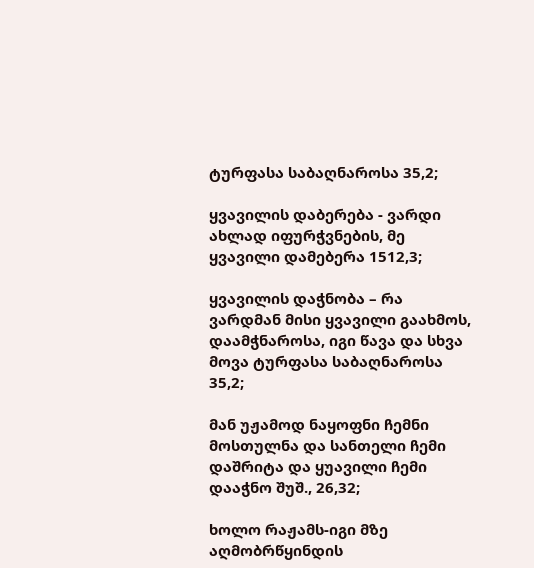ტურფასა საბაღნაროსა 35,2;

ყვავილის დაბერება - ვარდი ახლად იფურჭვნების, მე ყვავილი დამებერა 1512,3;

ყვავილის დაჭნობა – რა ვარდმან მისი ყვავილი გაახმოს, დაამჭნაროსა, იგი წავა და სხვა მოვა ტურფასა საბაღნაროსა 35,2;

მან უჟამოდ ნაყოფნი ჩემნი მოსთულნა და სანთელი ჩემი დაშრიტა და ყუავილი ჩემი დააჭნო შუშ., 26,32;

ხოლო რაჟამს-იგი მზე აღმობრწყინდის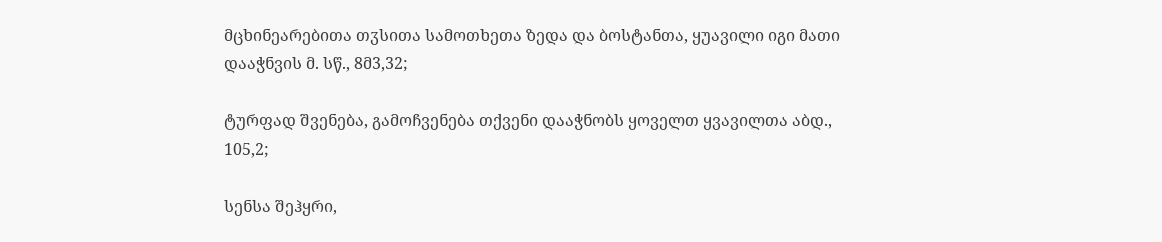მცხინეარებითა თჳსითა სამოთხეთა ზედა და ბოსტანთა, ყუავილი იგი მათი დააჭნვის მ. სწ., 8მ3,32;

ტურფად შვენება, გამოჩვენება თქვენი დააჭნობს ყოველთ ყვავილთა აბდ., 105,2;

სენსა შეჰყრი,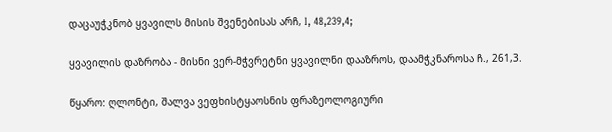დაცაუჭკნობ ყვავილს მისის შვენებისას არჩ, I, 48,239,4;

ყვავილის დაზრობა - მისნი ვერ-მჭვრეტნი ყვავილნი დააზროს, დაამჭკნაროსა ჩ., 261,3.

წყარო: ღლონტი, შალვა ვეფხისტყაოსნის ფრაზეოლოგიური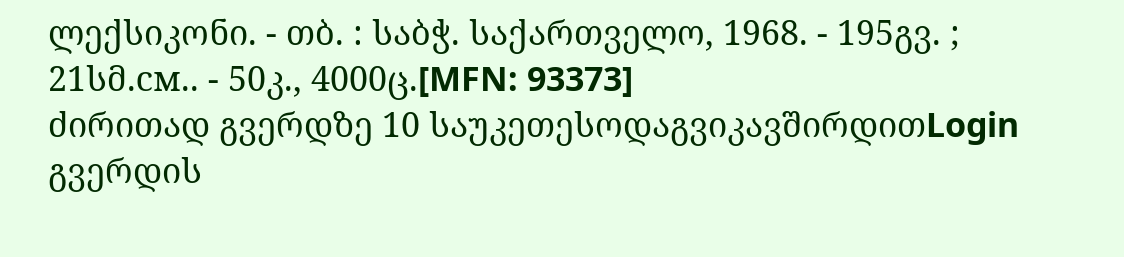ლექსიკონი. - თბ. : საბჭ. საქართველო, 1968. - 195გვ. ; 21სმ.см.. - 50კ., 4000ც.[MFN: 93373]
ძირითად გვერდზე 10 საუკეთესოდაგვიკავშირდითLogin გვერდის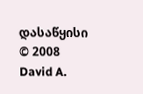დასაწყისი
© 2008 David A.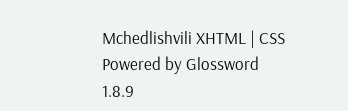Mchedlishvili XHTML | CSS Powered by Glossword 1.8.9